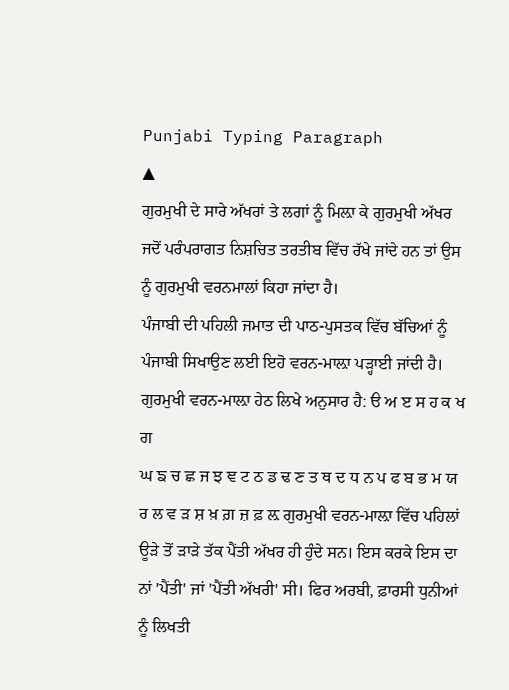Punjabi Typing Paragraph
▲
ਗੁਰਮੁਖੀ ਦੇ ਸਾਰੇ ਅੱਖਰਾਂ ਤੇ ਲਗਾਂ ਨੂੰ ਮਿਲ਼ਾ ਕੇ ਗੁਰਮੁਖੀ ਅੱਖਰ ਜਦੋਂ ਪਰੰਪਰਾਗਤ ਨਿਸ਼ਚਿਤ ਤਰਤੀਬ ਵਿੱਚ ਰੱਖੇ ਜਾਂਦੇ ਹਨ ਤਾਂ ਉਸ ਨੂੰ ਗੁਰਮੁਖੀ ਵਰਨਮਾਲਾਂ ਕਿਹਾ ਜਾਂਦਾ ਹੈ।
ਪੰਜਾਬੀ ਦੀ ਪਹਿਲੀ ਜਮਾਤ ਦੀ ਪਾਠ-ਪੁਸਤਕ ਵਿੱਚ ਬੱਚਿਆਂ ਨੂੰ ਪੰਜਾਬੀ ਸਿਖਾਉਣ ਲਈ ਇਹੋ ਵਰਨ-ਮਾਲ਼ਾ ਪੜ੍ਹਾਈ ਜਾਂਦੀ ਹੈ। ਗੁਰਮੁਖੀ ਵਰਨ-ਮਾਲ਼ਾ ਹੇਠ ਲਿਖੇ ਅਨੁਸਾਰ ਹੈ: ੳ ਅ ੲ ਸ ਹ ਕ ਖ ਗ
ਘ ਙ ਚ ਛ ਜ ਝ ਞ ਟ ਠ ਡ ਢ ਣ ਤ ਥ ਦ ਧ ਨ ਪ ਫ ਬ ਭ ਮ ਯ ਰ ਲ ਵ ੜ ਸ਼ ਖ਼ ਗ਼ ਜ਼ ਫ਼ ਲ਼ ਗੁਰਮੁਖੀ ਵਰਨ-ਮਾਲ਼ਾ ਵਿੱਚ ਪਹਿਲਾਂ ਊੜੇ ਤੋਂ ੜਾੜੇ ਤੱਕ ਪੈਂਤੀ ਅੱਖਰ ਹੀ ਹੁੰਦੇ ਸਨ। ਇਸ ਕਰਕੇ ਇਸ ਦਾ
ਨਾਂ 'ਪੈਂਤੀ' ਜਾਂ 'ਪੈਂਤੀ ਅੱਖਰੀ' ਸੀ। ਫਿਰ ਅਰਬੀ, ਫ਼ਾਰਸੀ ਧੁਨੀਆਂ ਨੂੰ ਲਿਖਤੀ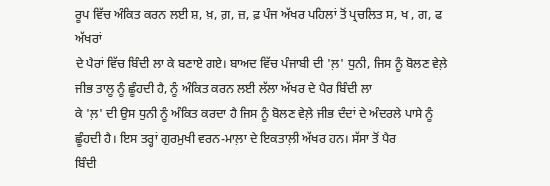ਰੂਪ ਵਿੱਚ ਅੰਕਿਤ ਕਰਨ ਲਈ ਸ਼, ਖ਼, ਗ਼, ਜ਼, ਫ਼ ਪੰਜ ਅੱਖਰ ਪਹਿਲਾਂ ਤੋਂ ਪ੍ਰਚਲਿਤ ਸ, ਖ , ਗ, ਫ ਅੱਖਰਾਂ
ਦੇ ਪੈਰਾਂ ਵਿੱਚ ਬਿੰਦੀ ਲਾ ਕੇ ਬਣਾਏ ਗਏ। ਬਾਅਦ ਵਿੱਚ ਪੰਜਾਬੀ ਦੀ 'ਲ਼' ਧੁਨੀ, ਜਿਸ ਨੂੰ ਬੋਲਣ ਵੇਲ਼ੇ ਜੀਭ ਤਾਲੂ ਨੂੰ ਛੂੰਹਦੀ ਹੈ, ਨੂੰ ਅੰਕਿਤ ਕਰਨ ਲਈ ਲੱਲਾ ਅੱਖਰ ਦੇ ਪੈਰ ਬਿੰਦੀ ਲਾ
ਕੇ 'ਲ਼' ਦੀ ਉਸ ਧੁਨੀ ਨੂੰ ਅੰਕਿਤ ਕਰਦਾ ਹੈ ਜਿਸ ਨੂੰ ਬੋਲਣ ਵੇਲ਼ੇ ਜੀਭ ਦੰਦਾਂ ਦੇ ਅੰਦਰਲੇ ਪਾਸੇ ਨੂੰ ਛੂੰਹਦੀ ਹੈ। ਇਸ ਤਰ੍ਹਾਂ ਗੁਰਮੁਖੀ ਵਰਨ-ਮਾਲ਼ਾ ਦੇ ਇਕਤਾਲ਼ੀ ਅੱਖਰ ਹਨ। ਸੱਸਾ ਤੋਂ ਪੈਰ
ਬਿੰਦੀ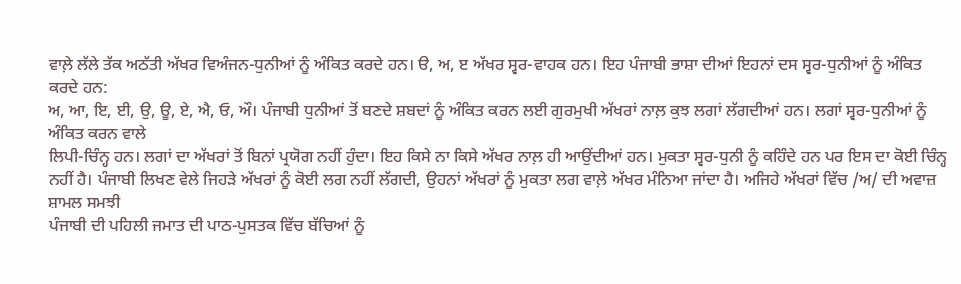ਵਾਲ਼ੇ ਲੱਲੇ ਤੱਕ ਅਠੱਤੀ ਅੱਖਰ ਵਿਅੰਜਨ-ਧੁਨੀਆਂ ਨੂੰ ਅੰਕਿਤ ਕਰਦੇ ਹਨ। ੳ, ਅ, ੲ ਅੱਖਰ ਸ੍ਵਰ-ਵਾਹਕ ਹਨ। ਇਹ ਪੰਜਾਬੀ ਭਾਸ਼ਾ ਦੀਆਂ ਇਹਨਾਂ ਦਸ ਸ੍ਵਰ-ਧੁਨੀਆਂ ਨੂੰ ਅੰਕਿਤ ਕਰਦੇ ਹਨ:
ਅ, ਆ, ਇ, ਈ, ਉ, ਊ, ਏ, ਐ, ਓ, ਔ। ਪੰਜਾਬੀ ਧੁਨੀਆਂ ਤੋਂ ਬਣਦੇ ਸ਼ਬਦਾਂ ਨੂੰ ਅੰਕਿਤ ਕਰਨ ਲਈ ਗੁਰਮੁਖੀ ਅੱਖਰਾਂ ਨਾਲ਼ ਕੁਝ ਲਗਾਂ ਲੱਗਦੀਆਂ ਹਨ। ਲਗਾਂ ਸ੍ਵਰ-ਧੁਨੀਆਂ ਨੂੰ ਅੰਕਿਤ ਕਰਨ ਵਾਲੇ
ਲਿਪੀ-ਚਿੰਨ੍ਹ ਹਨ। ਲਗਾਂ ਦਾ ਅੱਖਰਾਂ ਤੋਂ ਬਿਨਾਂ ਪ੍ਰਯੋਗ ਨਹੀਂ ਹੁੰਦਾ। ਇਹ ਕਿਸੇ ਨਾ ਕਿਸੇ ਅੱਖਰ ਨਾਲ਼ ਹੀ ਆਉਂਦੀਆਂ ਹਨ। ਮੁਕਤਾ ਸ੍ਵਰ-ਧੁਨੀ ਨੂੰ ਕਹਿੰਦੇ ਹਨ ਪਰ ਇਸ ਦਾ ਕੋਈ ਚਿੰਨ੍ਹ
ਨਹੀਂ ਹੈ। ਪੰਜਾਬੀ ਲਿਖਣ ਵੇਲੇ ਜਿਹੜੇ ਅੱਖਰਾਂ ਨੂੰ ਕੋਈ ਲਗ ਨਹੀਂ ਲੱਗਦੀ, ਉਹਨਾਂ ਅੱਖਰਾਂ ਨੂੰ ਮੁਕਤਾ ਲਗ ਵਾਲ਼ੇ ਅੱਖਰ ਮੰਨਿਆ ਜਾਂਦਾ ਹੈ। ਅਜਿਹੇ ਅੱਖਰਾਂ ਵਿੱਚ /ਅ/ ਦੀ ਅਵਾਜ਼ ਸ਼ਾਮਲ ਸਮਝੀ
ਪੰਜਾਬੀ ਦੀ ਪਹਿਲੀ ਜਮਾਤ ਦੀ ਪਾਠ-ਪੁਸਤਕ ਵਿੱਚ ਬੱਚਿਆਂ ਨੂੰ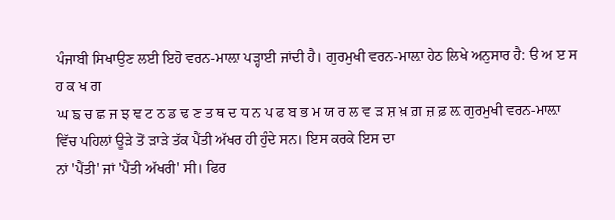ਪੰਜਾਬੀ ਸਿਖਾਉਣ ਲਈ ਇਹੋ ਵਰਨ-ਮਾਲ਼ਾ ਪੜ੍ਹਾਈ ਜਾਂਦੀ ਹੈ। ਗੁਰਮੁਖੀ ਵਰਨ-ਮਾਲ਼ਾ ਹੇਠ ਲਿਖੇ ਅਨੁਸਾਰ ਹੈ: ੳ ਅ ੲ ਸ ਹ ਕ ਖ ਗ
ਘ ਙ ਚ ਛ ਜ ਝ ਞ ਟ ਠ ਡ ਢ ਣ ਤ ਥ ਦ ਧ ਨ ਪ ਫ ਬ ਭ ਮ ਯ ਰ ਲ ਵ ੜ ਸ਼ ਖ਼ ਗ਼ ਜ਼ ਫ਼ ਲ਼ ਗੁਰਮੁਖੀ ਵਰਨ-ਮਾਲ਼ਾ ਵਿੱਚ ਪਹਿਲਾਂ ਊੜੇ ਤੋਂ ੜਾੜੇ ਤੱਕ ਪੈਂਤੀ ਅੱਖਰ ਹੀ ਹੁੰਦੇ ਸਨ। ਇਸ ਕਰਕੇ ਇਸ ਦਾ
ਨਾਂ 'ਪੈਂਤੀ' ਜਾਂ 'ਪੈਂਤੀ ਅੱਖਰੀ' ਸੀ। ਫਿਰ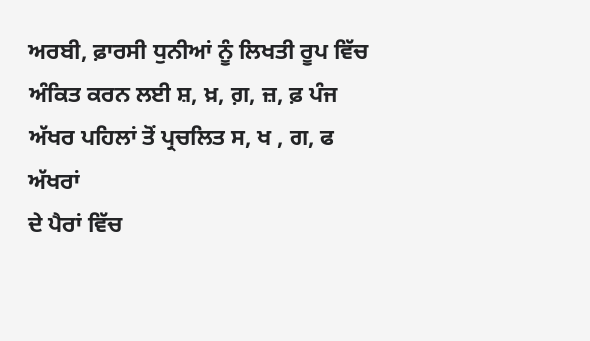ਅਰਬੀ, ਫ਼ਾਰਸੀ ਧੁਨੀਆਂ ਨੂੰ ਲਿਖਤੀ ਰੂਪ ਵਿੱਚ ਅੰਕਿਤ ਕਰਨ ਲਈ ਸ਼, ਖ਼, ਗ਼, ਜ਼, ਫ਼ ਪੰਜ ਅੱਖਰ ਪਹਿਲਾਂ ਤੋਂ ਪ੍ਰਚਲਿਤ ਸ, ਖ , ਗ, ਫ ਅੱਖਰਾਂ
ਦੇ ਪੈਰਾਂ ਵਿੱਚ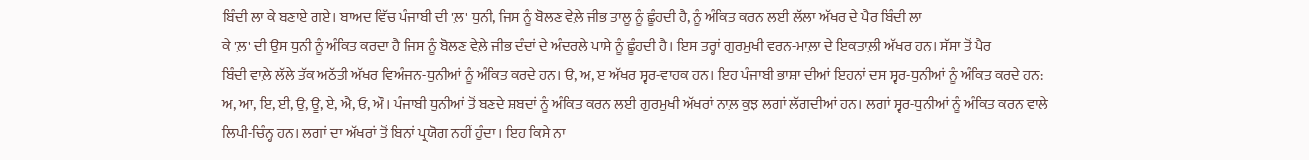ਬਿੰਦੀ ਲਾ ਕੇ ਬਣਾਏ ਗਏ। ਬਾਅਦ ਵਿੱਚ ਪੰਜਾਬੀ ਦੀ 'ਲ਼' ਧੁਨੀ, ਜਿਸ ਨੂੰ ਬੋਲਣ ਵੇਲ਼ੇ ਜੀਭ ਤਾਲੂ ਨੂੰ ਛੂੰਹਦੀ ਹੈ, ਨੂੰ ਅੰਕਿਤ ਕਰਨ ਲਈ ਲੱਲਾ ਅੱਖਰ ਦੇ ਪੈਰ ਬਿੰਦੀ ਲਾ
ਕੇ 'ਲ਼' ਦੀ ਉਸ ਧੁਨੀ ਨੂੰ ਅੰਕਿਤ ਕਰਦਾ ਹੈ ਜਿਸ ਨੂੰ ਬੋਲਣ ਵੇਲ਼ੇ ਜੀਭ ਦੰਦਾਂ ਦੇ ਅੰਦਰਲੇ ਪਾਸੇ ਨੂੰ ਛੂੰਹਦੀ ਹੈ। ਇਸ ਤਰ੍ਹਾਂ ਗੁਰਮੁਖੀ ਵਰਨ-ਮਾਲ਼ਾ ਦੇ ਇਕਤਾਲ਼ੀ ਅੱਖਰ ਹਨ। ਸੱਸਾ ਤੋਂ ਪੈਰ
ਬਿੰਦੀ ਵਾਲ਼ੇ ਲੱਲੇ ਤੱਕ ਅਠੱਤੀ ਅੱਖਰ ਵਿਅੰਜਨ-ਧੁਨੀਆਂ ਨੂੰ ਅੰਕਿਤ ਕਰਦੇ ਹਨ। ੳ, ਅ, ੲ ਅੱਖਰ ਸ੍ਵਰ-ਵਾਹਕ ਹਨ। ਇਹ ਪੰਜਾਬੀ ਭਾਸ਼ਾ ਦੀਆਂ ਇਹਨਾਂ ਦਸ ਸ੍ਵਰ-ਧੁਨੀਆਂ ਨੂੰ ਅੰਕਿਤ ਕਰਦੇ ਹਨ:
ਅ, ਆ, ਇ, ਈ, ਉ, ਊ, ਏ, ਐ, ਓ, ਔ। ਪੰਜਾਬੀ ਧੁਨੀਆਂ ਤੋਂ ਬਣਦੇ ਸ਼ਬਦਾਂ ਨੂੰ ਅੰਕਿਤ ਕਰਨ ਲਈ ਗੁਰਮੁਖੀ ਅੱਖਰਾਂ ਨਾਲ਼ ਕੁਝ ਲਗਾਂ ਲੱਗਦੀਆਂ ਹਨ। ਲਗਾਂ ਸ੍ਵਰ-ਧੁਨੀਆਂ ਨੂੰ ਅੰਕਿਤ ਕਰਨ ਵਾਲੇ
ਲਿਪੀ-ਚਿੰਨ੍ਹ ਹਨ। ਲਗਾਂ ਦਾ ਅੱਖਰਾਂ ਤੋਂ ਬਿਨਾਂ ਪ੍ਰਯੋਗ ਨਹੀਂ ਹੁੰਦਾ। ਇਹ ਕਿਸੇ ਨਾ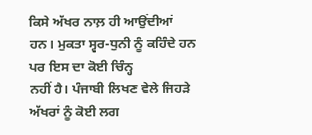ਕਿਸੇ ਅੱਖਰ ਨਾਲ਼ ਹੀ ਆਉਂਦੀਆਂ ਹਨ। ਮੁਕਤਾ ਸ੍ਵਰ-ਧੁਨੀ ਨੂੰ ਕਹਿੰਦੇ ਹਨ ਪਰ ਇਸ ਦਾ ਕੋਈ ਚਿੰਨ੍ਹ
ਨਹੀਂ ਹੈ। ਪੰਜਾਬੀ ਲਿਖਣ ਵੇਲੇ ਜਿਹੜੇ ਅੱਖਰਾਂ ਨੂੰ ਕੋਈ ਲਗ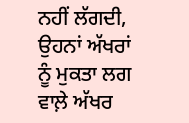ਨਹੀਂ ਲੱਗਦੀ, ਉਹਨਾਂ ਅੱਖਰਾਂ ਨੂੰ ਮੁਕਤਾ ਲਗ ਵਾਲ਼ੇ ਅੱਖਰ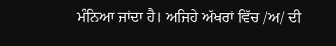ਮੰਨਿਆ ਜਾਂਦਾ ਹੈ। ਅਜਿਹੇ ਅੱਖਰਾਂ ਵਿੱਚ /ਅ/ ਦੀ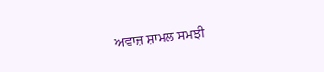ਅਵਾਜ਼ ਸ਼ਾਮਲ ਸਮਝੀ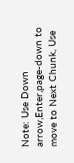Note: Use Down arrow,Enter,page-down to move to Next Chunk, Use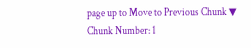page up to Move to Previous Chunk ▼
Chunk Number: 1